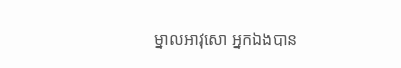ម្នាលអាវុសោ អ្នកឯងបាន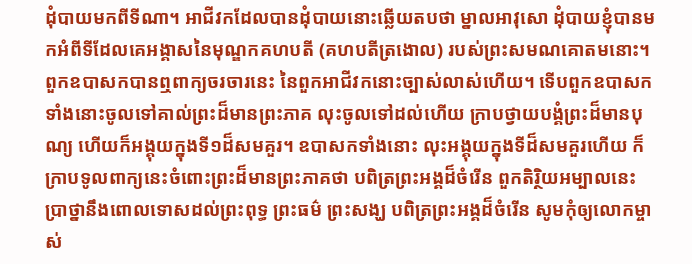ដុំបាយមកពីទីណា។ អាជីវកដែលបានដុំបាយនោះឆ្លើយតបថា ម្នាលអាវុសោ ដុំបាយខ្ញុំបានមកអំពីទីដែលគេអង្គាសនៃមុណ្ឌកគហបតី (គហបតីត្រងោល) របស់ព្រះសមណគោតមនោះ។ ពួកឧបាសកបានឮពាក្យចរចារនេះ នៃពួកអាជីវកនោះច្បាស់លាស់ហើយ។ ទើបពួកឧបាសកទាំងនោះចូលទៅគាល់ព្រះដ៏មានព្រះភាគ លុះចូលទៅដល់ហើយ ក្រាបថ្វាយបង្គំព្រះដ៏មានបុណ្យ ហើយក៏អង្គុយក្នុងទី១ដ៏សមគួរ។ ឧបាសកទាំងនោះ លុះអង្គុយក្នុងទីដ៏សមគួរហើយ ក៏ក្រាបទូលពាក្យនេះចំពោះព្រះដ៏មានព្រះភាគថា បពិត្រព្រះអង្គដ៏ចំរើន ពួកតិរ្ថិយអម្បាលនេះ ប្រាថ្នានឹងពោលទោសដល់ព្រះពុទ្ធ ព្រះធម៌ ព្រះសង្ឃ បពិត្រព្រះអង្គដ៏ចំរើន សូមកុំឲ្យលោកម្ចាស់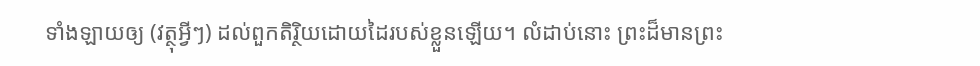ទាំងឡាយឲ្យ (វត្ថុអ្វីៗ) ដល់ពួកតិរ្ថិយដោយដៃរបស់ខ្លួនឡើយ។ លំដាប់នោះ ព្រះដ៏មានព្រះ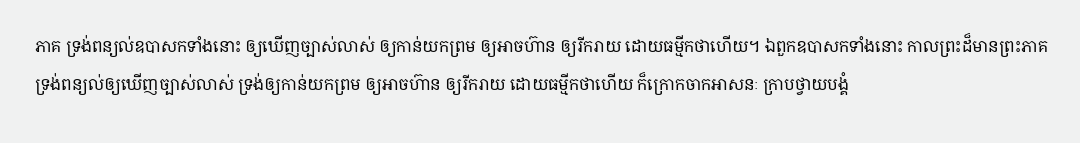ភាគ ទ្រង់ពន្យល់ឧបាសកទាំងនោះ ឲ្យឃើញច្បាស់លាស់ ឲ្យកាន់យកព្រម ឲ្យអាចហ៊ាន ឲ្យរីករាយ ដោយធម្មីកថាហើយ។ ឯពួកឧបាសកទាំងនោះ កាលព្រះដ៏មានព្រះភាគ ទ្រង់ពន្យល់ឲ្យឃើញច្បាស់លាស់ ទ្រង់ឲ្យកាន់យកព្រម ឲ្យអាចហ៊ាន ឲ្យរីករាយ ដោយធម្មីកថាហើយ ក៏ក្រោកចាកអាសនៈ ក្រាបថ្វាយបង្គំ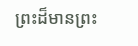ព្រះដ៏មានព្រះ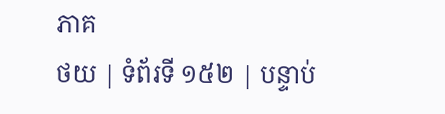ភាគ
ថយ | ទំព័រទី ១៥២ | បន្ទាប់